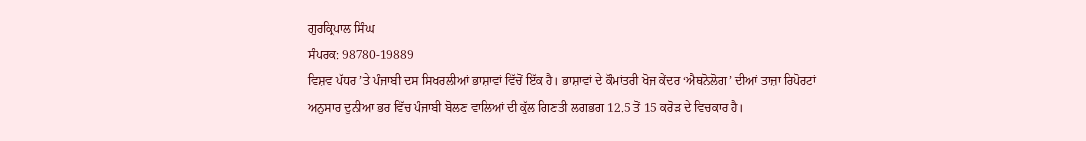ਗੁਰਕ੍ਰਿਪਾਲ ਸਿੰਘ
ਸੰਪਰਕ: 98780-19889
ਵਿਸ਼ਵ ਪੱਧਰ ’ਤੇ ਪੰਜਾਬੀ ਦਸ ਸਿਖਰਲੀਆਂ ਭਾਸ਼ਾਵਾਂ ਵਿੱਚੋਂ ਇੱਕ ਹੈ। ਭਾਸ਼ਾਵਾਂ ਦੇ ਕੌਮਾਂਤਰੀ ਖੋਜ ਕੇਂਦਰ ‘ਐਥਨੋਲੋਗ’ ਦੀਆਂ ਤਾਜ਼ਾ ਰਿਪੋਰਟਾਂ ਅਨੁਸਾਰ ਦੁਨੀਆ ਭਰ ਵਿੱਚ ਪੰਜਾਬੀ ਬੋਲਣ ਵਾਲਿਆਂ ਦੀ ਕੁੱਲ ਗਿਣਤੀ ਲਗਭਗ 12.5 ਤੋਂ 15 ਕਰੋੜ ਦੇ ਵਿਚਕਾਰ ਹੈ।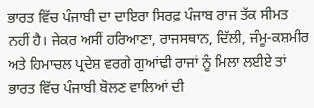ਭਾਰਤ ਵਿੱਚ ਪੰਜਾਬੀ ਦਾ ਦਾਇਰਾ ਸਿਰਫ਼ ਪੰਜਾਬ ਰਾਜ ਤੱਕ ਸੀਮਤ ਨਹੀਂ ਹੈ। ਜੇਕਰ ਅਸੀਂ ਹਰਿਆਣਾ, ਰਾਜਸਥਾਨ, ਦਿੱਲੀ, ਜੰਮੂ-ਕਸ਼ਮੀਰ ਅਤੇ ਹਿਮਾਚਲ ਪ੍ਰਦੇਸ਼ ਵਰਗੇ ਗੁਆਂਢੀ ਰਾਜਾਂ ਨੂੰ ਮਿਲਾ ਲਈਏ ਤਾਂ ਭਾਰਤ ਵਿੱਚ ਪੰਜਾਬੀ ਬੋਲਣ ਵਾਲਿਆਂ ਦੀ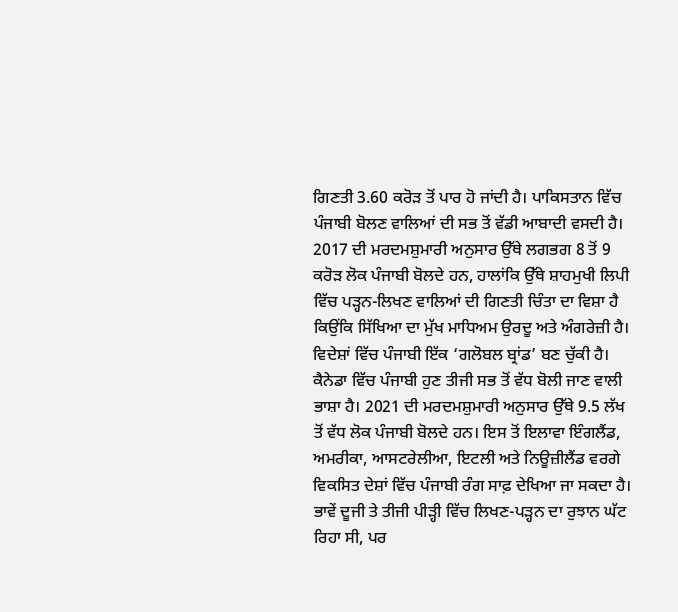ਗਿਣਤੀ 3.60 ਕਰੋੜ ਤੋਂ ਪਾਰ ਹੋ ਜਾਂਦੀ ਹੈ। ਪਾਕਿਸਤਾਨ ਵਿੱਚ ਪੰਜਾਬੀ ਬੋਲਣ ਵਾਲਿਆਂ ਦੀ ਸਭ ਤੋਂ ਵੱਡੀ ਆਬਾਦੀ ਵਸਦੀ ਹੈ। 2017 ਦੀ ਮਰਦਮਸ਼ੁਮਾਰੀ ਅਨੁਸਾਰ ਉੱਥੇ ਲਗਭਗ 8 ਤੋਂ 9 ਕਰੋੜ ਲੋਕ ਪੰਜਾਬੀ ਬੋਲਦੇ ਹਨ, ਹਾਲਾਂਕਿ ਉੱਥੇ ਸ਼ਾਹਮੁਖੀ ਲਿਪੀ ਵਿੱਚ ਪੜ੍ਹਨ-ਲਿਖਣ ਵਾਲਿਆਂ ਦੀ ਗਿਣਤੀ ਚਿੰਤਾ ਦਾ ਵਿਸ਼ਾ ਹੈ ਕਿਉਂਕਿ ਸਿੱਖਿਆ ਦਾ ਮੁੱਖ ਮਾਧਿਅਮ ਉਰਦੂ ਅਤੇ ਅੰਗਰੇਜ਼ੀ ਹੈ।
ਵਿਦੇਸ਼ਾਂ ਵਿੱਚ ਪੰਜਾਬੀ ਇੱਕ ‘ਗਲੋਬਲ ਬ੍ਰਾਂਡ’ ਬਣ ਚੁੱਕੀ ਹੈ। ਕੈਨੇਡਾ ਵਿੱਚ ਪੰਜਾਬੀ ਹੁਣ ਤੀਜੀ ਸਭ ਤੋਂ ਵੱਧ ਬੋਲੀ ਜਾਣ ਵਾਲੀ ਭਾਸ਼ਾ ਹੈ। 2021 ਦੀ ਮਰਦਮਸ਼ੁਮਾਰੀ ਅਨੁਸਾਰ ਉੱਥੇ 9.5 ਲੱਖ ਤੋਂ ਵੱਧ ਲੋਕ ਪੰਜਾਬੀ ਬੋਲਦੇ ਹਨ। ਇਸ ਤੋਂ ਇਲਾਵਾ ਇੰਗਲੈਂਡ, ਅਮਰੀਕਾ, ਆਸਟਰੇਲੀਆ, ਇਟਲੀ ਅਤੇ ਨਿਊਜ਼ੀਲੈਂਡ ਵਰਗੇ ਵਿਕਸਿਤ ਦੇਸ਼ਾਂ ਵਿੱਚ ਪੰਜਾਬੀ ਰੰਗ ਸਾਫ਼ ਦੇਖਿਆ ਜਾ ਸਕਦਾ ਹੈ। ਭਾਵੇਂ ਦੂਜੀ ਤੇ ਤੀਜੀ ਪੀੜ੍ਹੀ ਵਿੱਚ ਲਿਖਣ-ਪੜ੍ਹਨ ਦਾ ਰੁਝਾਨ ਘੱਟ ਰਿਹਾ ਸੀ, ਪਰ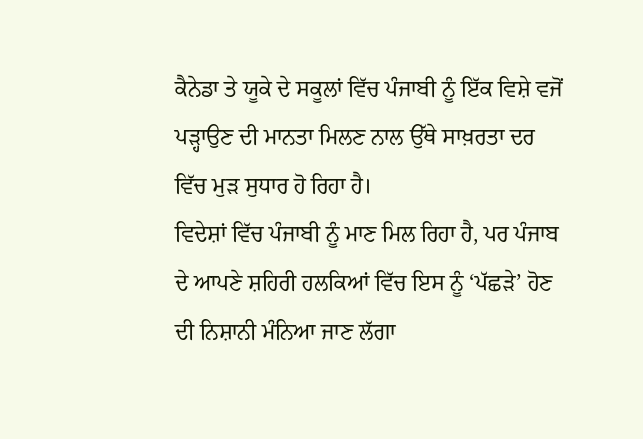ਕੈਨੇਡਾ ਤੇ ਯੂਕੇ ਦੇ ਸਕੂਲਾਂ ਵਿੱਚ ਪੰਜਾਬੀ ਨੂੰ ਇੱਕ ਵਿਸ਼ੇ ਵਜੋਂ ਪੜ੍ਹਾਉਣ ਦੀ ਮਾਨਤਾ ਮਿਲਣ ਨਾਲ ਉੱਥੇ ਸਾਖ਼ਰਤਾ ਦਰ ਵਿੱਚ ਮੁੜ ਸੁਧਾਰ ਹੋ ਰਿਹਾ ਹੈ।
ਵਿਦੇਸ਼ਾਂ ਵਿੱਚ ਪੰਜਾਬੀ ਨੂੰ ਮਾਣ ਮਿਲ ਰਿਹਾ ਹੈ, ਪਰ ਪੰਜਾਬ ਦੇ ਆਪਣੇ ਸ਼ਹਿਰੀ ਹਲਕਿਆਂ ਵਿੱਚ ਇਸ ਨੂੰ ‘ਪੱਛੜੇ’ ਹੋਣ ਦੀ ਨਿਸ਼ਾਨੀ ਮੰਨਿਆ ਜਾਣ ਲੱਗਾ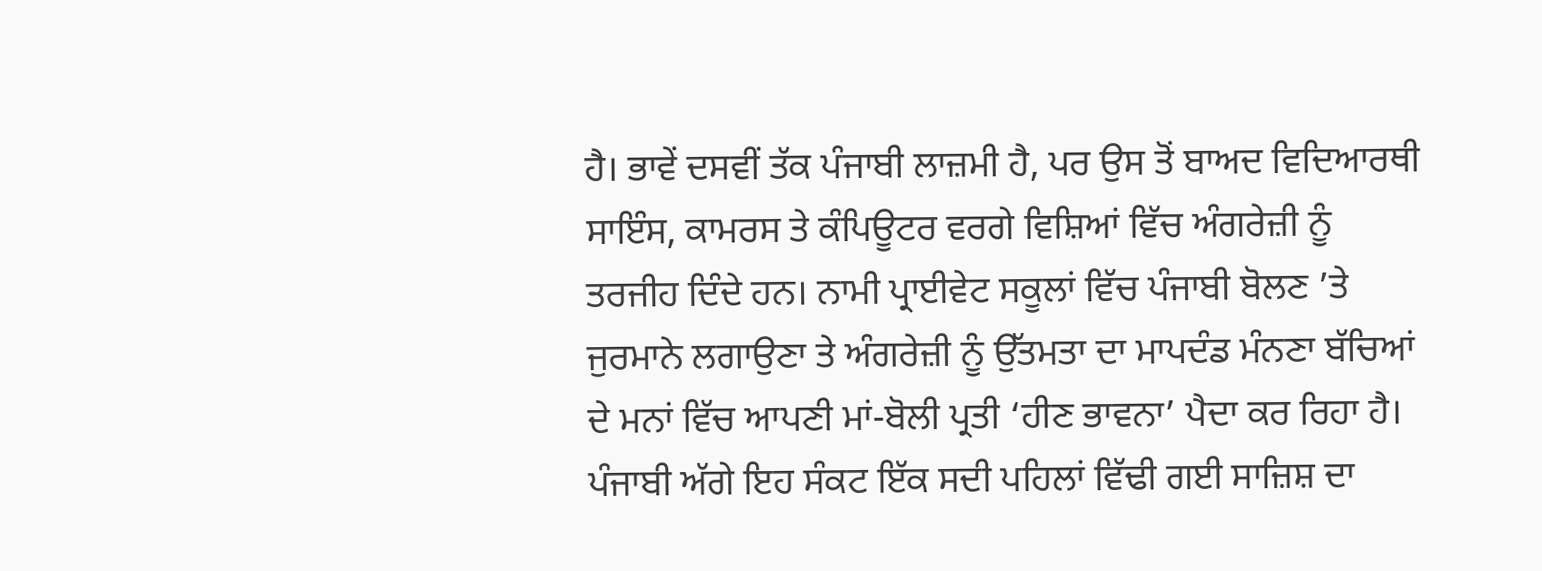ਹੈ। ਭਾਵੇਂ ਦਸਵੀਂ ਤੱਕ ਪੰਜਾਬੀ ਲਾਜ਼ਮੀ ਹੈ, ਪਰ ਉਸ ਤੋਂ ਬਾਅਦ ਵਿਦਿਆਰਥੀ ਸਾਇੰਸ, ਕਾਮਰਸ ਤੇ ਕੰਪਿਊਟਰ ਵਰਗੇ ਵਿਸ਼ਿਆਂ ਵਿੱਚ ਅੰਗਰੇਜ਼ੀ ਨੂੰ ਤਰਜੀਹ ਦਿੰਦੇ ਹਨ। ਨਾਮੀ ਪ੍ਰਾਈਵੇਟ ਸਕੂਲਾਂ ਵਿੱਚ ਪੰਜਾਬੀ ਬੋਲਣ ’ਤੇ ਜੁਰਮਾਨੇ ਲਗਾਉਣਾ ਤੇ ਅੰਗਰੇਜ਼ੀ ਨੂੰ ਉੱਤਮਤਾ ਦਾ ਮਾਪਦੰਡ ਮੰਨਣਾ ਬੱਚਿਆਂ ਦੇ ਮਨਾਂ ਵਿੱਚ ਆਪਣੀ ਮਾਂ-ਬੋਲੀ ਪ੍ਰਤੀ ‘ਹੀਣ ਭਾਵਨਾ’ ਪੈਦਾ ਕਰ ਰਿਹਾ ਹੈ।
ਪੰਜਾਬੀ ਅੱਗੇ ਇਹ ਸੰਕਟ ਇੱਕ ਸਦੀ ਪਹਿਲਾਂ ਵਿੱਢੀ ਗਈ ਸਾਜ਼ਿਸ਼ ਦਾ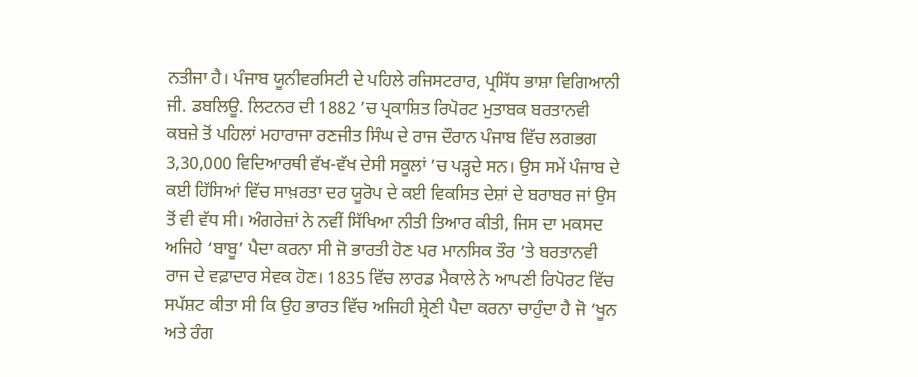ਨਤੀਜਾ ਹੈ। ਪੰਜਾਬ ਯੂਨੀਵਰਸਿਟੀ ਦੇ ਪਹਿਲੇ ਰਜਿਸਟਰਾਰ, ਪ੍ਰਸਿੱਧ ਭਾਸ਼ਾ ਵਿਗਿਆਨੀ ਜੀ. ਡਬਲਿਊ. ਲਿਟਨਰ ਦੀ 1882 ’ਚ ਪ੍ਰਕਾਸ਼ਿਤ ਰਿਪੋਰਟ ਮੁਤਾਬਕ ਬਰਤਾਨਵੀ ਕਬਜ਼ੇ ਤੋਂ ਪਹਿਲਾਂ ਮਹਾਰਾਜਾ ਰਣਜੀਤ ਸਿੰਘ ਦੇ ਰਾਜ ਦੌਰਾਨ ਪੰਜਾਬ ਵਿੱਚ ਲਗਭਗ 3,30,000 ਵਿਦਿਆਰਥੀ ਵੱਖ-ਵੱਖ ਦੇਸੀ ਸਕੂਲਾਂ ’ਚ ਪੜ੍ਹਦੇ ਸਨ। ਉਸ ਸਮੇਂ ਪੰਜਾਬ ਦੇ ਕਈ ਹਿੱਸਿਆਂ ਵਿੱਚ ਸਾਖ਼ਰਤਾ ਦਰ ਯੂਰੋਪ ਦੇ ਕਈ ਵਿਕਸਿਤ ਦੇਸ਼ਾਂ ਦੇ ਬਰਾਬਰ ਜਾਂ ਉਸ ਤੋਂ ਵੀ ਵੱਧ ਸੀ। ਅੰਗਰੇਜ਼ਾਂ ਨੇ ਨਵੀਂ ਸਿੱਖਿਆ ਨੀਤੀ ਤਿਆਰ ਕੀਤੀ, ਜਿਸ ਦਾ ਮਕਸਦ ਅਜਿਹੇ ‘ਬਾਬੂ’ ਪੈਦਾ ਕਰਨਾ ਸੀ ਜੋ ਭਾਰਤੀ ਹੋਣ ਪਰ ਮਾਨਸਿਕ ਤੌਰ ’ਤੇ ਬਰਤਾਨਵੀ ਰਾਜ ਦੇ ਵਫ਼ਾਦਾਰ ਸੇਵਕ ਹੋਣ। 1835 ਵਿੱਚ ਲਾਰਡ ਮੈਕਾਲੇ ਨੇ ਆਪਣੀ ਰਿਪੋਰਟ ਵਿੱਚ ਸਪੱਸ਼ਟ ਕੀਤਾ ਸੀ ਕਿ ਉਹ ਭਾਰਤ ਵਿੱਚ ਅਜਿਹੀ ਸ਼੍ਰੇਣੀ ਪੈਦਾ ਕਰਨਾ ਚਾਹੁੰਦਾ ਹੈ ਜੋ ‘ਖੂਨ ਅਤੇ ਰੰਗ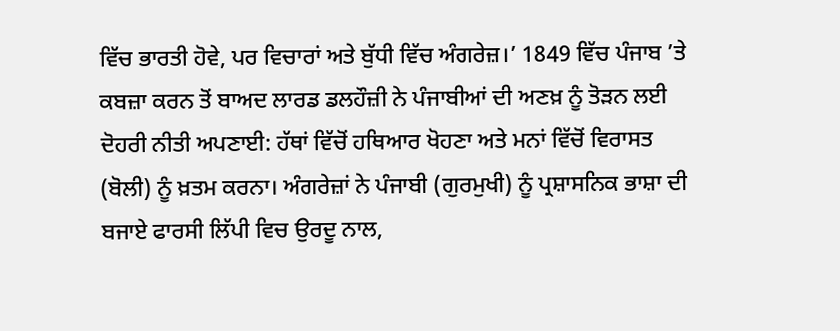ਵਿੱਚ ਭਾਰਤੀ ਹੋਵੇ, ਪਰ ਵਿਚਾਰਾਂ ਅਤੇ ਬੁੱਧੀ ਵਿੱਚ ਅੰਗਰੇਜ਼।’ 1849 ਵਿੱਚ ਪੰਜਾਬ ’ਤੇ ਕਬਜ਼ਾ ਕਰਨ ਤੋਂ ਬਾਅਦ ਲਾਰਡ ਡਲਹੌਜ਼ੀ ਨੇ ਪੰਜਾਬੀਆਂ ਦੀ ਅਣਖ਼ ਨੂੰ ਤੋੜਨ ਲਈ ਦੋਹਰੀ ਨੀਤੀ ਅਪਣਾਈ: ਹੱਥਾਂ ਵਿੱਚੋਂ ਹਥਿਆਰ ਖੋਹਣਾ ਅਤੇ ਮਨਾਂ ਵਿੱਚੋਂ ਵਿਰਾਸਤ (ਬੋਲੀ) ਨੂੰ ਖ਼ਤਮ ਕਰਨਾ। ਅੰਗਰੇਜ਼ਾਂ ਨੇ ਪੰਜਾਬੀ (ਗੁਰਮੁਖੀ) ਨੂੰ ਪ੍ਰਸ਼ਾਸਨਿਕ ਭਾਸ਼ਾ ਦੀ ਬਜਾਏ ਫਾਰਸੀ ਲਿੱਪੀ ਵਿਚ ਉਰਦੂ ਨਾਲ,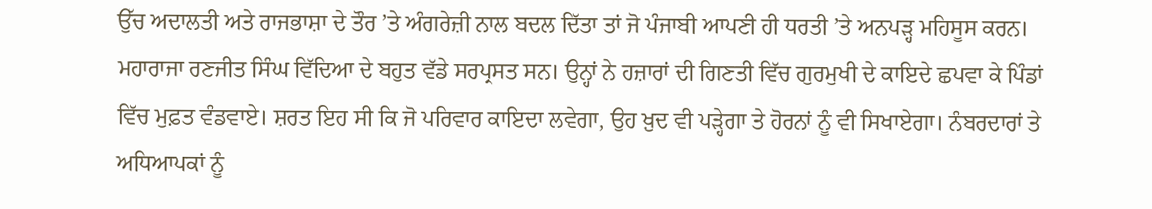ਉੱਚ ਅਦਾਲਤੀ ਅਤੇ ਰਾਜਭਾਸ਼ਾ ਦੇ ਤੌਰ ’ਤੇ ਅੰਗਰੇਜ਼ੀ ਨਾਲ ਬਦਲ ਦਿੱਤਾ ਤਾਂ ਜੋ ਪੰਜਾਬੀ ਆਪਣੀ ਹੀ ਧਰਤੀ ’ਤੇ ਅਨਪੜ੍ਹ ਮਹਿਸੂਸ ਕਰਨ।
ਮਹਾਰਾਜਾ ਰਣਜੀਤ ਸਿੰਘ ਵਿੱਦਿਆ ਦੇ ਬਹੁਤ ਵੱਡੇ ਸਰਪ੍ਰਸਤ ਸਨ। ਉਨ੍ਹਾਂ ਨੇ ਹਜ਼ਾਰਾਂ ਦੀ ਗਿਣਤੀ ਵਿੱਚ ਗੁਰਮੁਖੀ ਦੇ ਕਾਇਦੇ ਛਪਵਾ ਕੇ ਪਿੰਡਾਂ ਵਿੱਚ ਮੁਫ਼ਤ ਵੰਡਵਾਏ। ਸ਼ਰਤ ਇਹ ਸੀ ਕਿ ਜੋ ਪਰਿਵਾਰ ਕਾਇਦਾ ਲਵੇਗਾ, ਉਹ ਖ਼ੁਦ ਵੀ ਪੜ੍ਹੇਗਾ ਤੇ ਹੋਰਨਾਂ ਨੂੰ ਵੀ ਸਿਖਾਏਗਾ। ਨੰਬਰਦਾਰਾਂ ਤੇ ਅਧਿਆਪਕਾਂ ਨੂੰ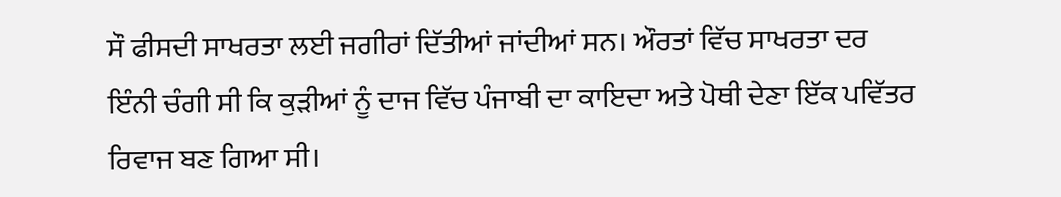ਸੌ ਫੀਸਦੀ ਸਾਖਰਤਾ ਲਈ ਜਗੀਰਾਂ ਦਿੱਤੀਆਂ ਜਾਂਦੀਆਂ ਸਨ। ਔਰਤਾਂ ਵਿੱਚ ਸਾਖਰਤਾ ਦਰ ਇੰਨੀ ਚੰਗੀ ਸੀ ਕਿ ਕੁੜੀਆਂ ਨੂੰ ਦਾਜ ਵਿੱਚ ਪੰਜਾਬੀ ਦਾ ਕਾਇਦਾ ਅਤੇ ਪੋਥੀ ਦੇਣਾ ਇੱਕ ਪਵਿੱਤਰ ਰਿਵਾਜ ਬਣ ਗਿਆ ਸੀ।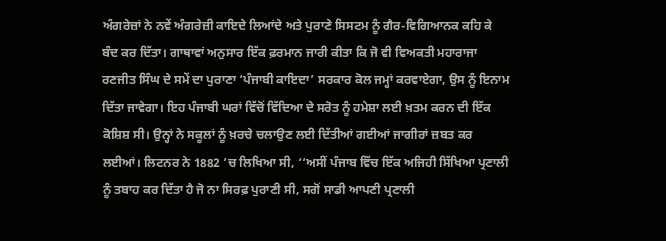ਅੰਗਰੇਜ਼ਾਂ ਨੇ ਨਵੇਂ ਅੰਗਰੇਜ਼ੀ ਕਾਇਦੇ ਲਿਆਂਦੇ ਅਤੇ ਪੁਰਾਣੇ ਸਿਸਟਮ ਨੂੰ ਗੈਰ-ਵਿਗਿਆਨਕ ਕਹਿ ਕੇ ਬੰਦ ਕਰ ਦਿੱਤਾ। ਗਾਥਾਵਾਂ ਅਨੁਸਾਰ ਇੱਕ ਫ਼ਰਮਾਨ ਜਾਰੀ ਕੀਤਾ ਕਿ ਜੋ ਵੀ ਵਿਅਕਤੀ ਮਹਾਰਾਜਾ ਰਣਜੀਤ ਸਿੰਘ ਦੇ ਸਮੇਂ ਦਾ ਪੁਰਾਣਾ ‘ਪੰਜਾਬੀ ਕਾਇਦਾ’ ਸਰਕਾਰ ਕੋਲ ਜਮ੍ਹਾਂ ਕਰਵਾਏਗਾ, ਉਸ ਨੂੰ ਇਨਾਮ ਦਿੱਤਾ ਜਾਵੇਗਾ। ਇਹ ਪੰਜਾਬੀ ਘਰਾਂ ਵਿੱਚੋਂ ਵਿੱਦਿਆ ਦੇ ਸਰੋਤ ਨੂੰ ਹਮੇਸ਼ਾ ਲਈ ਖ਼ਤਮ ਕਰਨ ਦੀ ਇੱਕ ਕੋਸ਼ਿਸ਼ ਸੀ। ਉਨ੍ਹਾਂ ਨੇ ਸਕੂਲਾਂ ਨੂੰ ਖ਼ਰਚੇ ਚਲਾਉਣ ਲਈ ਦਿੱਤੀਆਂ ਗਈਆਂ ਜਾਗੀਰਾਂ ਜ਼ਬਤ ਕਰ ਲਈਆਂ। ਲਿਟਨਰ ਨੇ 1882 ’ਚ ਲਿਖਿਆ ਸੀ, ‘‘ਅਸੀਂ ਪੰਜਾਬ ਵਿੱਚ ਇੱਕ ਅਜਿਹੀ ਸਿੱਖਿਆ ਪ੍ਰਣਾਲੀ ਨੂੰ ਤਬਾਹ ਕਰ ਦਿੱਤਾ ਹੈ ਜੋ ਨਾ ਸਿਰਫ਼ ਪੁਰਾਣੀ ਸੀ, ਸਗੋਂ ਸਾਡੀ ਆਪਣੀ ਪ੍ਰਣਾਲੀ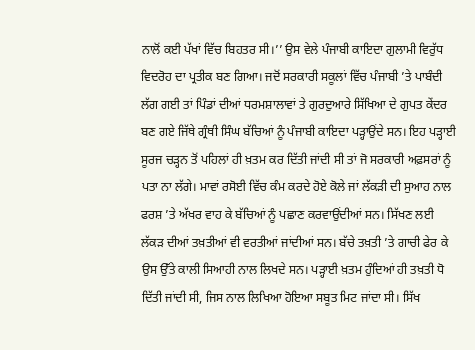ਨਾਲੋਂ ਕਈ ਪੱਖਾਂ ਵਿੱਚ ਬਿਹਤਰ ਸੀ।’’ ਉਸ ਵੇਲੇ ਪੰਜਾਬੀ ਕਾਇਦਾ ਗੁਲਾਮੀ ਵਿਰੁੱਧ ਵਿਦਰੋਹ ਦਾ ਪ੍ਰਤੀਕ ਬਣ ਗਿਆ। ਜਦੋਂ ਸਰਕਾਰੀ ਸਕੂਲਾਂ ਵਿੱਚ ਪੰਜਾਬੀ ’ਤੇ ਪਾਬੰਦੀ ਲੱਗ ਗਈ ਤਾਂ ਪਿੰਡਾਂ ਦੀਆਂ ਧਰਮਸ਼ਾਲਾਵਾਂ ਤੇ ਗੁਰਦੁਆਰੇ ਸਿੱਖਿਆ ਦੇ ਗੁਪਤ ਕੇਂਦਰ ਬਣ ਗਏ ਜਿੱਥੇ ਗ੍ਰੰਥੀ ਸਿੰਘ ਬੱਚਿਆਂ ਨੂੰ ਪੰਜਾਬੀ ਕਾਇਦਾ ਪੜ੍ਹਾਉਂਦੇ ਸਨ। ਇਹ ਪੜ੍ਹਾਈ ਸੂਰਜ ਚੜ੍ਹਨ ਤੋਂ ਪਹਿਲਾਂ ਹੀ ਖ਼ਤਮ ਕਰ ਦਿੱਤੀ ਜਾਂਦੀ ਸੀ ਤਾਂ ਜੋ ਸਰਕਾਰੀ ਅਫ਼ਸਰਾਂ ਨੂੰ ਪਤਾ ਨਾ ਲੱਗੇ। ਮਾਵਾਂ ਰਸੋਈ ਵਿੱਚ ਕੰਮ ਕਰਦੇ ਹੋਏ ਕੋਲੇ ਜਾਂ ਲੱਕੜੀ ਦੀ ਸੁਆਹ ਨਾਲ ਫਰਸ਼ ’ਤੇ ਅੱਖਰ ਵਾਹ ਕੇ ਬੱਚਿਆਂ ਨੂੰ ਪਛਾਣ ਕਰਵਾਉਂਦੀਆਂ ਸਨ। ਸਿੱਖਣ ਲਈ ਲੱਕੜ ਦੀਆਂ ਤਖ਼ਤੀਆਂ ਵੀ ਵਰਤੀਆਂ ਜਾਂਦੀਆਂ ਸਨ। ਬੱਚੇ ਤਖ਼ਤੀ ’ਤੇ ਗਾਚੀ ਫੇਰ ਕੇ ਉਸ ਉੱਤੇ ਕਾਲੀ ਸਿਆਹੀ ਨਾਲ ਲਿਖਦੇ ਸਨ। ਪੜ੍ਹਾਈ ਖ਼ਤਮ ਹੁੰਦਿਆਂ ਹੀ ਤਖ਼ਤੀ ਧੋ ਦਿੱਤੀ ਜਾਂਦੀ ਸੀ, ਜਿਸ ਨਾਲ ਲਿਖਿਆ ਹੋਇਆ ਸਬੂਤ ਮਿਟ ਜਾਂਦਾ ਸੀ। ਸਿੱਖ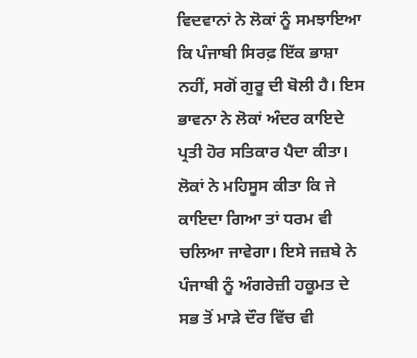ਵਿਦਵਾਨਾਂ ਨੇ ਲੋਕਾਂ ਨੂੰ ਸਮਝਾਇਆ ਕਿ ਪੰਜਾਬੀ ਸਿਰਫ਼ ਇੱਕ ਭਾਸ਼ਾ ਨਹੀਂ, ਸਗੋਂ ਗੁਰੂ ਦੀ ਬੋਲੀ ਹੈ। ਇਸ ਭਾਵਨਾ ਨੇ ਲੋਕਾਂ ਅੰਦਰ ਕਾਇਦੇ ਪ੍ਰਤੀ ਹੋਰ ਸਤਿਕਾਰ ਪੈਦਾ ਕੀਤਾ। ਲੋਕਾਂ ਨੇ ਮਹਿਸੂਸ ਕੀਤਾ ਕਿ ਜੇ ਕਾਇਦਾ ਗਿਆ ਤਾਂ ਧਰਮ ਵੀ ਚਲਿਆ ਜਾਵੇਗਾ। ਇਸੇ ਜਜ਼ਬੇ ਨੇ ਪੰਜਾਬੀ ਨੂੰ ਅੰਗਰੇਜ਼ੀ ਹਕੂਮਤ ਦੇ ਸਭ ਤੋਂ ਮਾੜੇ ਦੌਰ ਵਿੱਚ ਵੀ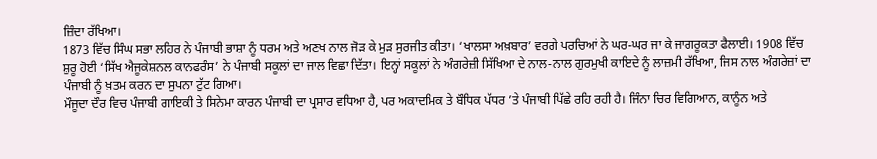ਜ਼ਿੰਦਾ ਰੱਖਿਆ।
1873 ਵਿੱਚ ਸਿੰਘ ਸਭਾ ਲਹਿਰ ਨੇ ਪੰਜਾਬੀ ਭਾਸ਼ਾ ਨੂੰ ਧਰਮ ਅਤੇ ਅਣਖ ਨਾਲ ਜੋੜ ਕੇ ਮੁੜ ਸੁਰਜੀਤ ਕੀਤਾ। ‘ਖਾਲਸਾ ਅਖ਼ਬਾਰ’ ਵਰਗੇ ਪਰਚਿਆਂ ਨੇ ਘਰ-ਘਰ ਜਾ ਕੇ ਜਾਗਰੂਕਤਾ ਫੈਲਾਈ। 1908 ਵਿੱਚ ਸ਼ੁਰੂ ਹੋਈ ‘ਸਿੱਖ ਐਜੂਕੇਸ਼ਨਲ ਕਾਨਫਰੰਸ’ ਨੇ ਪੰਜਾਬੀ ਸਕੂਲਾਂ ਦਾ ਜਾਲ ਵਿਛਾ ਦਿੱਤਾ। ਇਨ੍ਹਾਂ ਸਕੂਲਾਂ ਨੇ ਅੰਗਰੇਜ਼ੀ ਸਿੱਖਿਆ ਦੇ ਨਾਲ-ਨਾਲ ਗੁਰਮੁਖੀ ਕਾਇਦੇ ਨੂੰ ਲਾਜ਼ਮੀ ਰੱਖਿਆ, ਜਿਸ ਨਾਲ ਅੰਗਰੇਜ਼ਾਂ ਦਾ ਪੰਜਾਬੀ ਨੂੰ ਖ਼ਤਮ ਕਰਨ ਦਾ ਸੁਪਨਾ ਟੁੱਟ ਗਿਆ।
ਮੌਜੂਦਾ ਦੌਰ ਵਿਚ ਪੰਜਾਬੀ ਗਾਇਕੀ ਤੇ ਸਿਨੇਮਾ ਕਾਰਨ ਪੰਜਾਬੀ ਦਾ ਪ੍ਰਸਾਰ ਵਧਿਆ ਹੈ, ਪਰ ਅਕਾਦਮਿਕ ਤੇ ਬੌਧਿਕ ਪੱਧਰ ’ਤੇ ਪੰਜਾਬੀ ਪਿੱਛੇ ਰਹਿ ਰਹੀ ਹੈ। ਜਿੰਨਾ ਚਿਰ ਵਿਗਿਆਨ, ਕਾਨੂੰਨ ਅਤੇ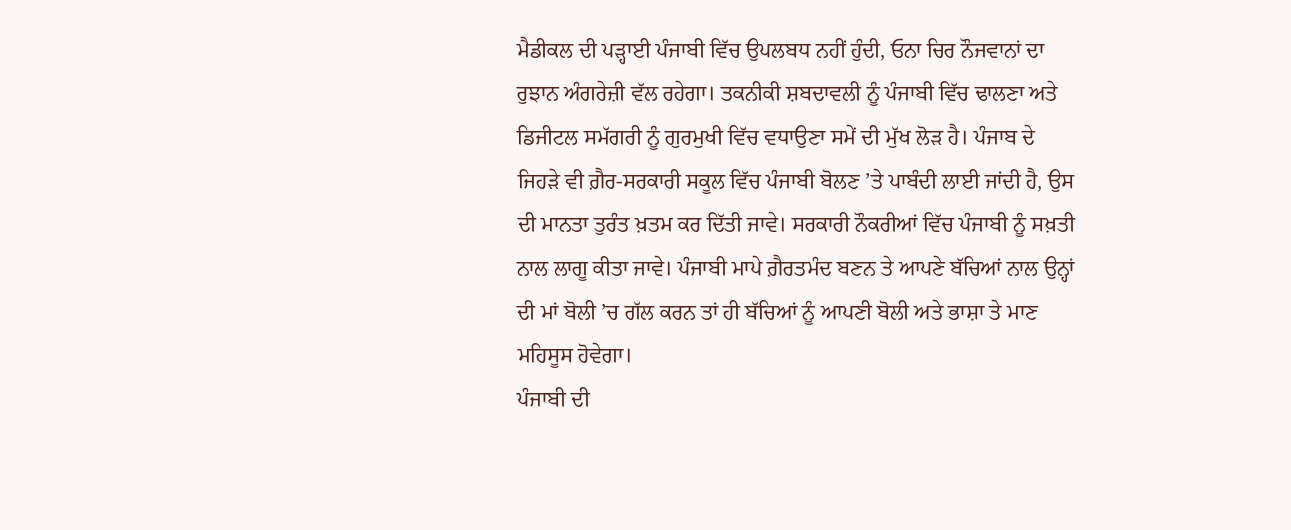ਮੈਡੀਕਲ ਦੀ ਪੜ੍ਹਾਈ ਪੰਜਾਬੀ ਵਿੱਚ ਉਪਲਬਧ ਨਹੀਂ ਹੁੰਦੀ, ਓਨਾ ਚਿਰ ਨੌਜਵਾਨਾਂ ਦਾ ਰੁਝਾਨ ਅੰਗਰੇਜ਼ੀ ਵੱਲ ਰਹੇਗਾ। ਤਕਨੀਕੀ ਸ਼ਬਦਾਵਲੀ ਨੂੰ ਪੰਜਾਬੀ ਵਿੱਚ ਢਾਲਣਾ ਅਤੇ ਡਿਜੀਟਲ ਸਮੱਗਰੀ ਨੂੰ ਗੁਰਮੁਖੀ ਵਿੱਚ ਵਧਾਉਣਾ ਸਮੇਂ ਦੀ ਮੁੱਖ ਲੋੜ ਹੈ। ਪੰਜਾਬ ਦੇ ਜਿਹੜੇ ਵੀ ਗ਼ੈਰ-ਸਰਕਾਰੀ ਸਕੂਲ ਵਿੱਚ ਪੰਜਾਬੀ ਬੋਲਣ ’ਤੇ ਪਾਬੰਦੀ ਲਾਈ ਜਾਂਦੀ ਹੈ, ਉਸ ਦੀ ਮਾਨਤਾ ਤੁਰੰਤ ਖ਼ਤਮ ਕਰ ਦਿੱਤੀ ਜਾਵੇ। ਸਰਕਾਰੀ ਨੌਕਰੀਆਂ ਵਿੱਚ ਪੰਜਾਬੀ ਨੂੰ ਸਖ਼ਤੀ ਨਾਲ ਲਾਗੂ ਕੀਤਾ ਜਾਵੇ। ਪੰਜਾਬੀ ਮਾਪੇ ਗ਼ੈਰਤਮੰਦ ਬਣਨ ਤੇ ਆਪਣੇ ਬੱਚਿਆਂ ਨਾਲ ਉਨ੍ਹਾਂ ਦੀ ਮਾਂ ਬੋਲੀ ’ਚ ਗੱਲ ਕਰਨ ਤਾਂ ਹੀ ਬੱਚਿਆਂ ਨੂੰ ਆਪਣੀ ਬੋਲੀ ਅਤੇ ਭਾਸ਼ਾ ਤੇ ਮਾਣ ਮਹਿਸੂਸ ਹੋਵੇਗਾ।
ਪੰਜਾਬੀ ਦੀ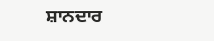ਸ਼ਾਨਦਾਰ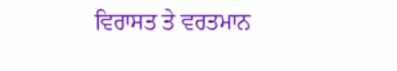ਵਿਰਾਸਤ ਤੇ ਵਰਤਮਾਨ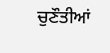ਚੁਣੌਤੀਆਂ